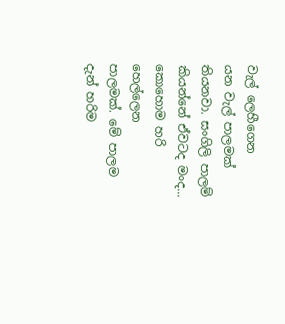වැල් ලෙහීගෙන
යන වැල් පාලමක් තියනවා. සංගිලි පාලම් කියන්නේ ඒවටද මංද... කොහොම හරි හෙල්ලෙන
පාලමක්. මේ පාලම දැන් හරිම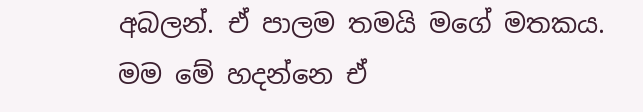අබලන්. ඒ පාලම තමයි මගේ මතකය. මම මේ හදන්නෙ ඒ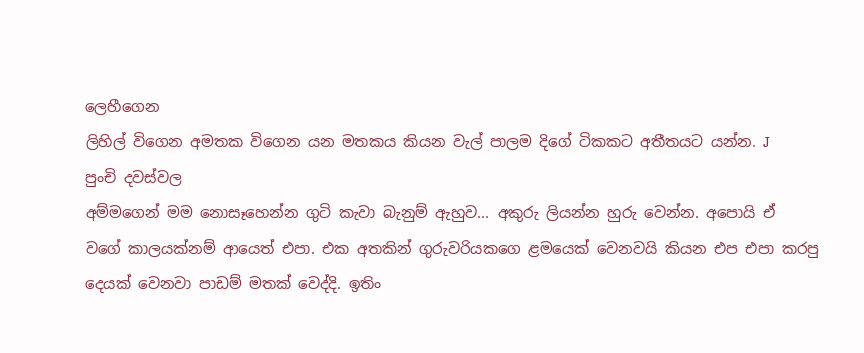ලෙහීගෙන
ලිහිල් විගෙන අමතක විගෙන යන මතකය කියන වැල් පාලම දිගේ ටිකකට අතීතයට යන්න. J
පුංචි දවස්වල
අම්මගෙන් මම නොසෑහෙන්න ගුටි කැවා බැනුම් ඇහුව... අකුරු ලියන්න හුරු වෙන්න. අපොයි ඒ
වගේ කාලයක්නම් ආයෙත් එපා. එක අතකින් ගුරුවරියකගෙ ළමයෙක් වෙනවයි කියන එප එපා කරපු
දෙයක් වෙනවා පාඩම් මතක් වෙද්දි. ඉතිං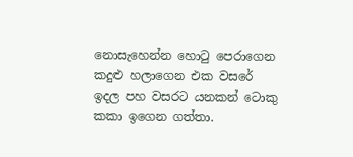නොසැහෙන්න හොටු පෙරාගෙන කදුළු හලාගෙන එක වසරේ
ඉදල පහ වසරට යනකන් ටොකු කකා ඉගෙන ගත්තා.